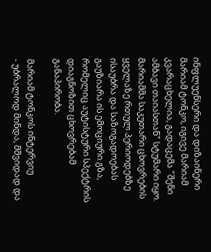ინფლუენსერი და დიზაინერი მარიამ ტონკო, იგივე მარიამ კვარაცხელია, გადაცემა "შენი ამბავი თაიასთან" სტუმარი იყო. მარიამმა საკუთარი ცხოვრების ყველაზე რთულ პერიოდებზე ისაუბრა და საზოგადოებას გაუზიარა ის ემოციური გზა, რომელიც აუტისტური სპექტრის დიაგნოზით ცხოვრებამ განაპირობა.

მარიამ ტონკოს ინტერვიუ
- უბრალოდ მინდა, მშვიდად და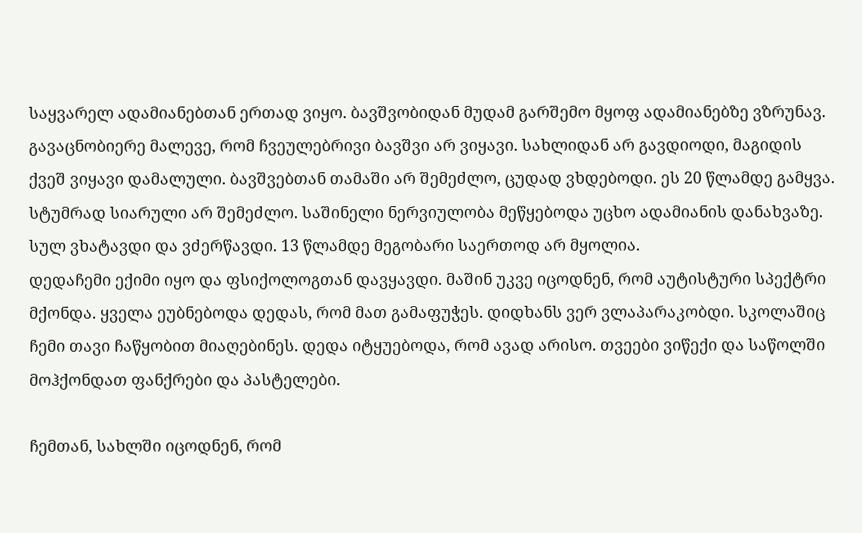საყვარელ ადამიანებთან ერთად ვიყო. ბავშვობიდან მუდამ გარშემო მყოფ ადამიანებზე ვზრუნავ. გავაცნობიერე მალევე, რომ ჩვეულებრივი ბავშვი არ ვიყავი. სახლიდან არ გავდიოდი, მაგიდის ქვეშ ვიყავი დამალული. ბავშვებთან თამაში არ შემეძლო, ცუდად ვხდებოდი. ეს 20 წლამდე გამყვა. სტუმრად სიარული არ შემეძლო. საშინელი ნერვიულობა მეწყებოდა უცხო ადამიანის დანახვაზე. სულ ვხატავდი და ვძერწავდი. 13 წლამდე მეგობარი საერთოდ არ მყოლია.
დედაჩემი ექიმი იყო და ფსიქოლოგთან დავყავდი. მაშინ უკვე იცოდნენ, რომ აუტისტური სპექტრი მქონდა. ყველა ეუბნებოდა დედას, რომ მათ გამაფუჭეს. დიდხანს ვერ ვლაპარაკობდი. სკოლაშიც ჩემი თავი ჩაწყობით მიაღებინეს. დედა იტყუებოდა, რომ ავად არისო. თვეები ვიწექი და საწოლში მოჰქონდათ ფანქრები და პასტელები.

ჩემთან, სახლში იცოდნენ, რომ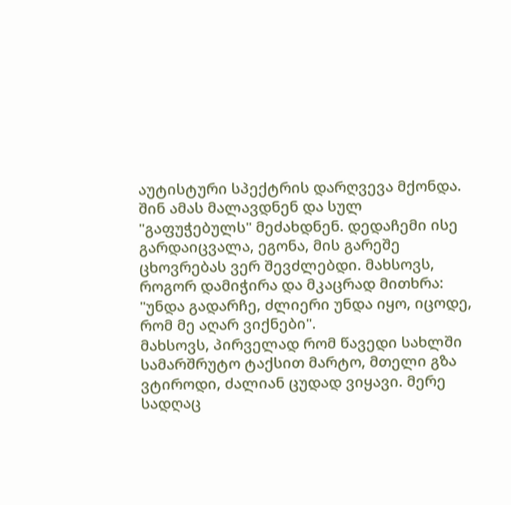აუტისტური სპექტრის დარღვევა მქონდა. შინ ამას მალავდნენ და სულ "გაფუჭებულს" მეძახდნენ. დედაჩემი ისე გარდაიცვალა, ეგონა, მის გარეშე ცხოვრებას ვერ შევძლებდი. მახსოვს, როგორ დამიჭირა და მკაცრად მითხრა: "უნდა გადარჩე, ძლიერი უნდა იყო, იცოდე, რომ მე აღარ ვიქნები".
მახსოვს, პირველად რომ წავედი სახლში სამარშრუტო ტაქსით მარტო, მთელი გზა ვტიროდი, ძალიან ცუდად ვიყავი. მერე სადღაც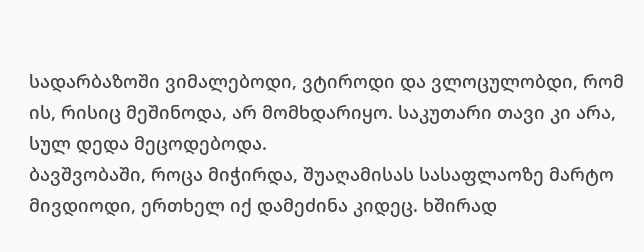სადარბაზოში ვიმალებოდი, ვტიროდი და ვლოცულობდი, რომ ის, რისიც მეშინოდა, არ მომხდარიყო. საკუთარი თავი კი არა, სულ დედა მეცოდებოდა.
ბავშვობაში, როცა მიჭირდა, შუაღამისას სასაფლაოზე მარტო მივდიოდი, ერთხელ იქ დამეძინა კიდეც. ხშირად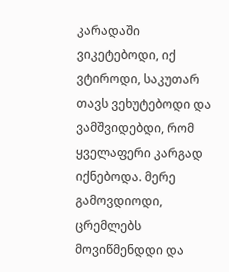კარადაში ვიკეტებოდი, იქ ვტიროდი, საკუთარ თავს ვეხუტებოდი და ვამშვიდებდი, რომ ყველაფერი კარგად იქნებოდა. მერე გამოვდიოდი, ცრემლებს მოვიწმენდდი და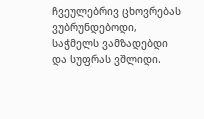ჩვეულებრივ ცხოვრებას ვუბრუნდებოდი, საჭმელს ვამზადებდი და სუფრას ვშლიდი.